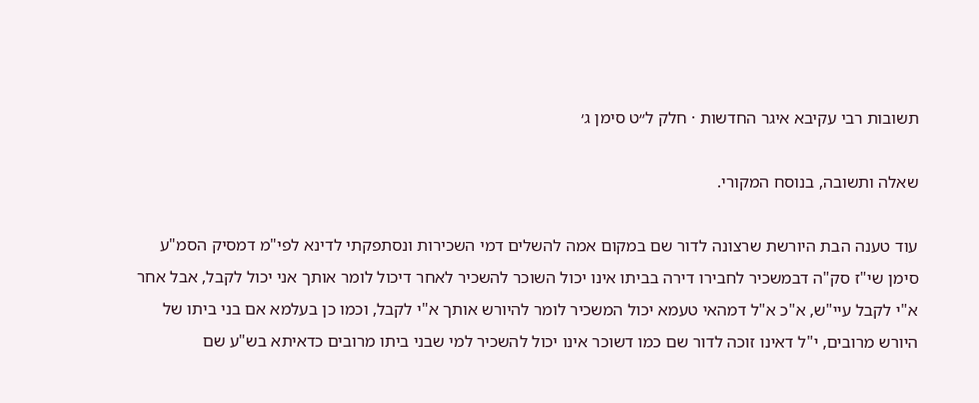תשובות רבי עקיבא איגר החדשות · חלק ל״ט סימן ג׳

שאלה ותשובה, בנוסח המקורי.

עוד טענה הבת היורשת שרצונה לדור שם במקום אמה להשלים דמי השכירות ונסתפקתי לדינא לפי"מ דמסיק הסמ"ע סימן שי"ז סק"ה דבמשכיר לחבירו דירה בביתו אינו יכול השוכר להשכיר לאחר דיכול לומר אותך אני יכול לקבל, אבל אחר א"י לקבל עיי"ש, א"כ א"ל דמהאי טעמא יכול המשכיר לומר להיורש אותך א"י לקבל, וכמו כן בעלמא אם בני ביתו של היורש מרובים, י"ל דאינו זוכה לדור שם כמו דשוכר אינו יכול להשכיר למי שבני ביתו מרובים כדאיתא בש"ע שם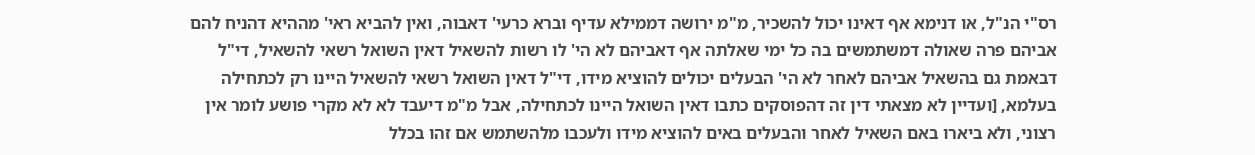רס"י הנ"ל, או דנימא אף דאינו יכול להשכיר, מ"מ ירושה דממילא עדיף וברא כרעי' דאבוה, ואין להביא ראי' מההיא דהניח להם אביהם פרה שאולה דמשתמשים בה כל ימי שאלתה אף דאביהם לא הי' לו רשות להשאיל דאין השואל רשאי להשאיל, די"ל דבאמת גם בהשאיל אביהם לאחר לא הי' הבעלים יכולים להוציא מידו, די"ל דאין השואל רשאי להשאיל היינו רק לכתחילה בעלמא, [ועדיין לא מצאתי דין זה דהפוסקים כתבו דאין השואל היינו לכתחילה, אבל מ"מ דיעבד לא לא מקרי פושע לומר אין רצוני, ולא ביארו באם השאיל לאחר והבעלים באים להוציא מידו ולעכבו מלהשתמש אם זהו בכלל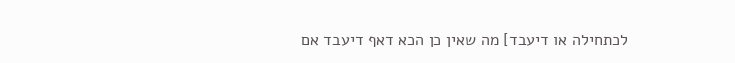לכתחילה או דיעבד] מה שאין כן הכא דאף דיעבד אם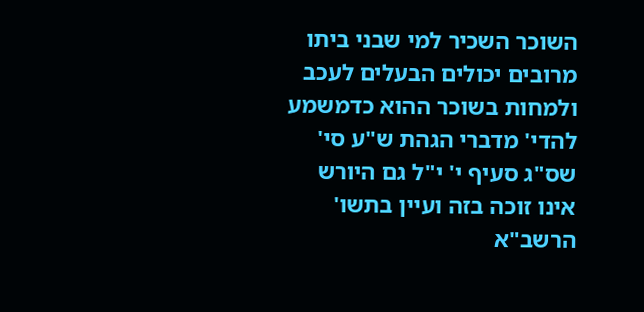השוכר השכיר למי שבני ביתו מרובים יכולים הבעלים לעכב ולמחות בשוכר ההוא כדמשמע להדי' מדברי הגהת ש"ע סי' שס"ג סעיף י' י"ל גם היורש אינו זוכה בזה ועיין בתשו' הרשב"א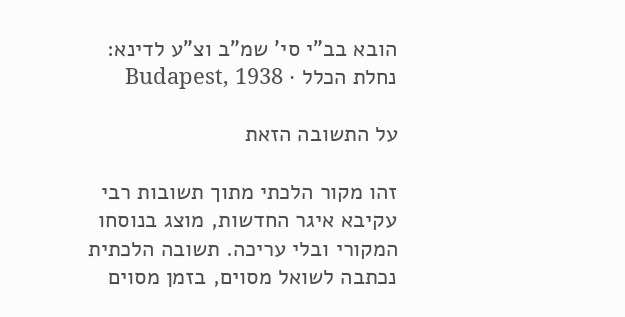הובא בב"י סי' שמ"ב וצ"ע לדינא:
נחלת הכלל · Budapest, 1938

על התשובה הזאת

זהו מקור הלכתי מתוך תשובות רבי עקיבא איגר החדשות, מוצג בנוסחו המקורי ובלי עריכה. תשובה הלכתית נכתבה לשואל מסוים, בזמן מסוים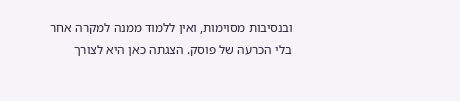ובנסיבות מסוימות, ואין ללמוד ממנה למקרה אחר בלי הכרעה של פוסק. הצגתה כאן היא לצורך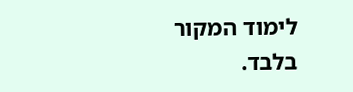לימוד המקור בלבד.